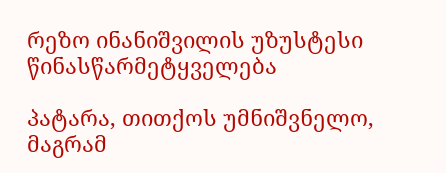რეზო ინანიშვილის უზუსტესი წინასწარმეტყველება

პატარა, თითქოს უმნიშვნელო, მაგრამ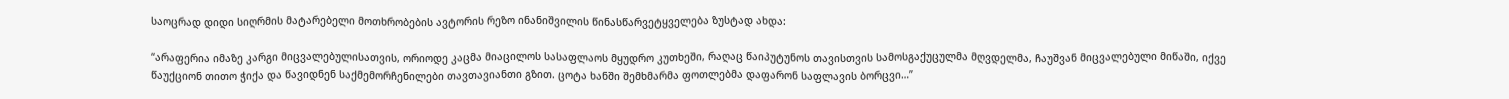საოცრად დიდი სიღრმის მატარებელი მოთხრობების ავტორის რეზო ინანიშვილის წინასწარვეტყველება ზუსტად ახდა:

“არაფერია იმაზე კარგი მიცვალებულისათვის, ორიოდე კაცმა მიაცილოს სასაფლაოს მყუდრო კუთხეში, რაღაც წაიპუტუნოს თავისთვის სამოსგაქუცულმა მღვდელმა, ჩაუშვან მიცვალებული მიწაში, იქვე წაუქციონ თითო ჭიქა და წავიდნენ საქმემორჩენილები თავთავიანთი გზით. ცოტა ხანში შემხმარმა ფოთლებმა დაფარონ საფლავის ბორცვი…”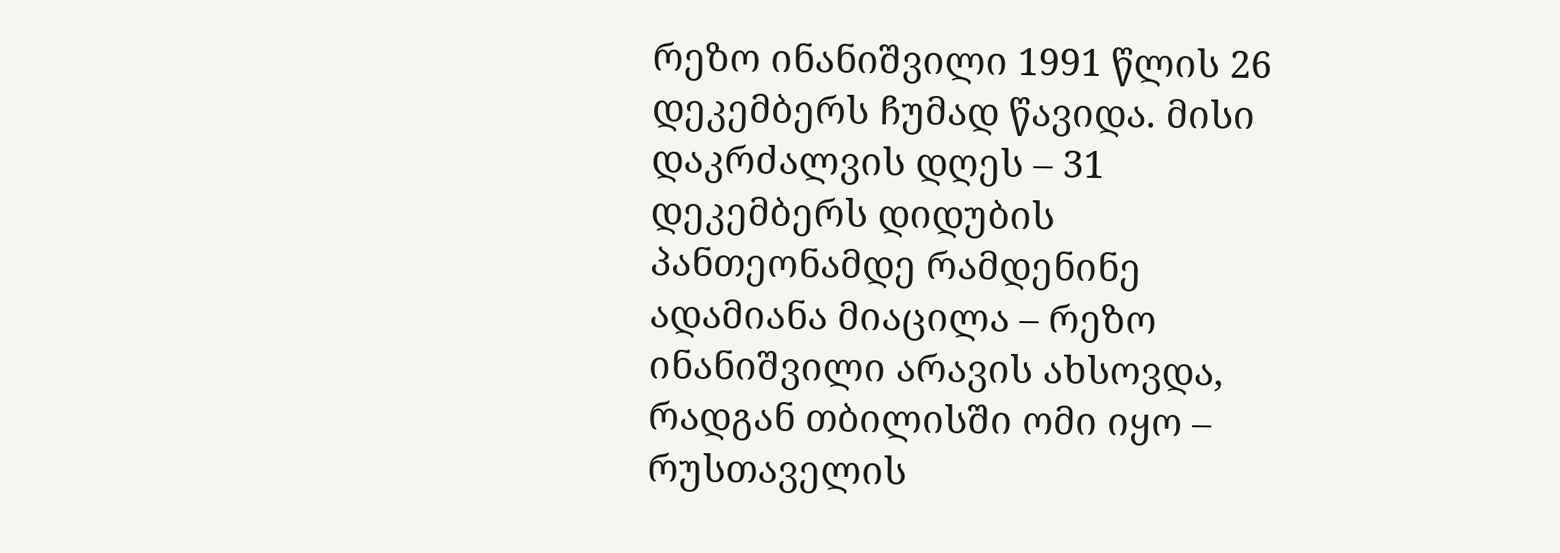რეზო ინანიშვილი 1991 წლის 26 დეკემბერს ჩუმად წავიდა. მისი დაკრძალვის დღეს – 31 დეკემბერს დიდუბის პანთეონამდე რამდენინე ადამიანა მიაცილა – რეზო ინანიშვილი არავის ახსოვდა, რადგან თბილისში ომი იყო – რუსთაველის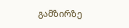გამზირზე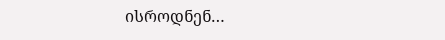ისროდნენ…